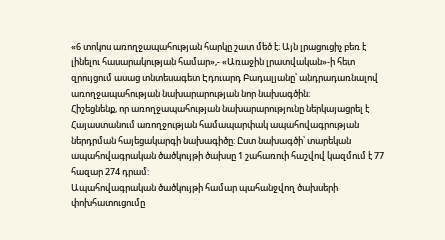«6 տոկոս առողջապահության հարկը շատ մեծ է։ Այն լրացուցիչ բեռ է լինելու հասարակության համար»,- «Առաջին լրատվական»-ի հետ զրույցում ասաց տնտեսագետ Էդուարդ Բադալյանը՝ անդրադառնալով առողջապահության նախարարության նոր նախագծին։
Հիշեցնենք, որ առողջապահության նախարարությունը ներկայացրել է Հայաստանում առողջության համապարփակ ապահովագրության ներդրման հայեցակարգի նախագիծը: Ըստ նախագծի՝ տարեկան ապահովագրական ծածկույթի ծախսը 1 շահառուի հաշվով կազմում է 77 հազար 274 դրամ:
Ապահովագրական ծածկույթի համար պահանջվող ծախսերի փոխհատուցումը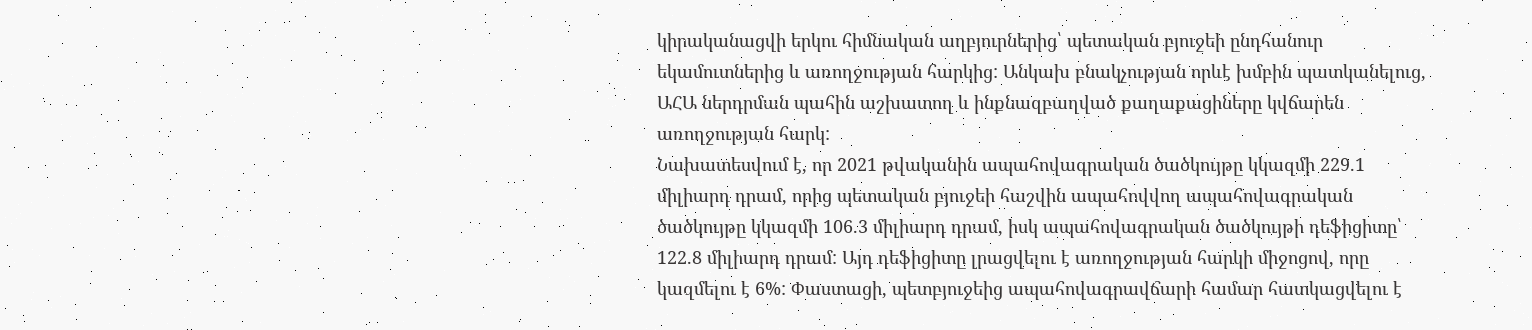կիրականացվի երկու հիմնական աղբյուրներից՝ պետական բյուջեի ընդհանուր եկամուտներից և առողջության հարկից: Անկախ բնակչության որևէ խմբին պատկանելուց, ԱՀԱ ներդրման պահին աշխատող և ինքնազբաղված քաղաքացիները կվճարեն առողջության հարկ:
Նախատեսվում է, որ 2021 թվականին ապահովագրական ծածկույթը կկազմի 229.1 միլիարդ դրամ, որից պետական բյուջեի հաշվին ապահովվող ապահովագրական ծածկույթը կկազմի 106.3 միլիարդ դրամ, իսկ ապահովագրական ծածկույթի դեֆիցիտը՝ 122.8 միլիարդ դրամ: Այդ դեֆիցիտը լրացվելու է առողջության հարկի միջոցով, որը կազմելու է 6%: Փաստացի, պետբյուջեից ապահովագրավճարի համար հատկացվելու է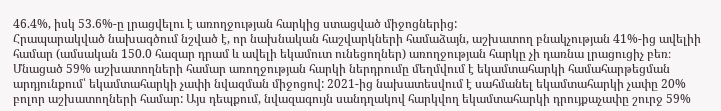46.4%, իսկ 53.6%-ը լրացվելու է առողջության հարկից ստացված միջոցներից:
Հրապարակված նախագծում նշված է, որ նախնական հաշվարկների համաձայն, աշխատող բնակչության 41%-ից ավելիի համար (ամսական 150.0 հազար դրամ և ավելի եկամուտ ունեցողներ) առողջության հարկը չի դառնա լրացուցիչ բեռ։ Մնացած 59% աշխատողների համար առողջության հարկի ներդրումը մեղմվում է եկամտահարկի համահարթեցման արդյունքում՝ եկամտահարկի չափի նվազման միջոցով: 2021-ից նախատեսվում է սահմանել եկամտահարկի չափը 20% բոլոր աշխատողների համար: Այս դեպքում, նվազագույն սանդղակով հարկվող եկամտահարկի դրույքաչափը շուրջ 59%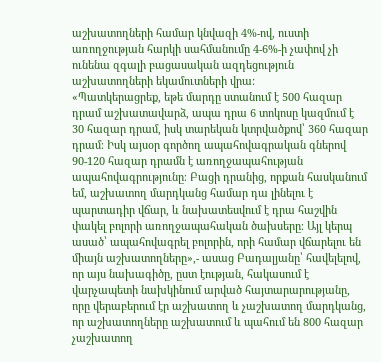աշխատողների համար կնվազի 4%-ով, ուստի առողջության հարկի սահմանումը 4-6%-ի չափով չի ունենա զգալի բացասական ազդեցություն աշխատողների եկամուտների վրա:
«Պատկերացրեք, եթե մարդը ստանում է 500 հազար դրամ աշխատավարձ, ապա դրա 6 տոկոսը կազմում է 30 հազար դրամ, իսկ տարեկան կտրվածքով՝ 360 հազար դրամ։ Իսկ այսօր գործող ապահովագրական գներով 90-120 հազար դրամն է առողջապահության ապահովագրությունը։ Բացի դրանից, որքան հասկանում եմ, աշխատող մարդկանց համար դա լինելու է պարտադիր վճար, և նախատեսվում է դրա հաշվին փակել բոլորի առողջապահական ծախսերը։ Այլ կերպ ասած՝ ապահովագրել բոլորին, որի համար վճարելու են միայն աշխատողները»,- ասաց Բադալյանը՝ հավելելով, որ այս նախագիծը, ըստ էության, հակասում է վարչապետի նախկինում արված հայտարարությանը, որը վերաբերում էր աշխատող և չաշխատող մարդկանց, որ աշխատողները աշխատում և պահում են 800 հազար չաշխատող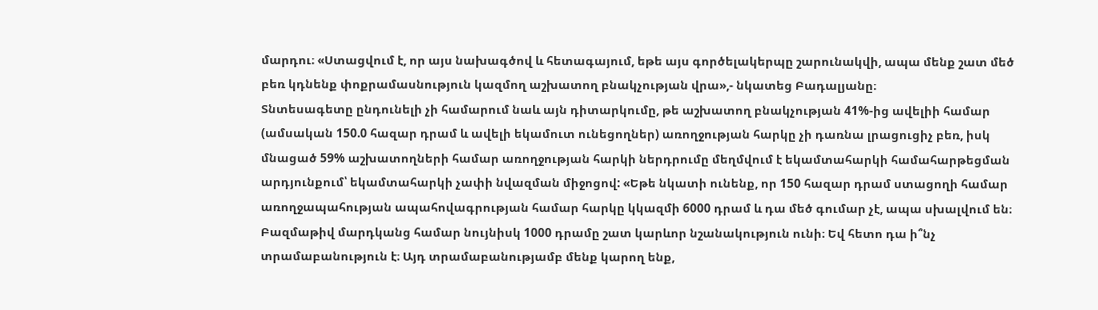մարդու։ «Ստացվում է, որ այս նախագծով և հետագայում, եթե այս գործելակերպը շարունակվի, ապա մենք շատ մեծ բեռ կդնենք փոքրամասնություն կազմող աշխատող բնակչության վրա»,- նկատեց Բադալյանը։
Տնտեսագետը ընդունելի չի համարում նաև այն դիտարկումը, թե աշխատող բնակչության 41%-ից ավելիի համար (ամսական 150.0 հազար դրամ և ավելի եկամուտ ունեցողներ) առողջության հարկը չի դառնա լրացուցիչ բեռ, իսկ մնացած 59% աշխատողների համար առողջության հարկի ներդրումը մեղմվում է եկամտահարկի համահարթեցման արդյունքում՝ եկամտահարկի չափի նվազման միջոցով: «Եթե նկատի ունենք, որ 150 հազար դրամ ստացողի համար առողջապահության ապահովագրության համար հարկը կկազմի 6000 դրամ և դա մեծ գումար չէ, ապա սխալվում են։ Բազմաթիվ մարդկանց համար նույնիսկ 1000 դրամը շատ կարևոր նշանակություն ունի։ Եվ հետո դա ի՞նչ տրամաբանություն է։ Այդ տրամաբանությամբ մենք կարող ենք,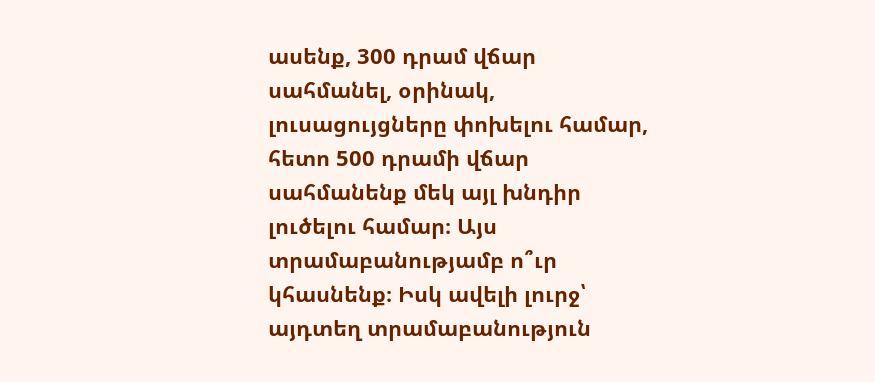ասենք, 300 դրամ վճար սահմանել, օրինակ, լուսացույցները փոխելու համար, հետո 500 դրամի վճար սահմանենք մեկ այլ խնդիր լուծելու համար։ Այս տրամաբանությամբ ո՞ւր կհասնենք։ Իսկ ավելի լուրջ՝ այդտեղ տրամաբանություն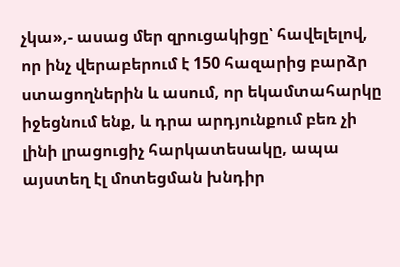չկա»,- ասաց մեր զրուցակիցը՝ հավելելով, որ ինչ վերաբերում է 150 հազարից բարձր ստացողներին և ասում, որ եկամտահարկը իջեցնում ենք, և դրա արդյունքում բեռ չի լինի լրացուցիչ հարկատեսակը, ապա այստեղ էլ մոտեցման խնդիր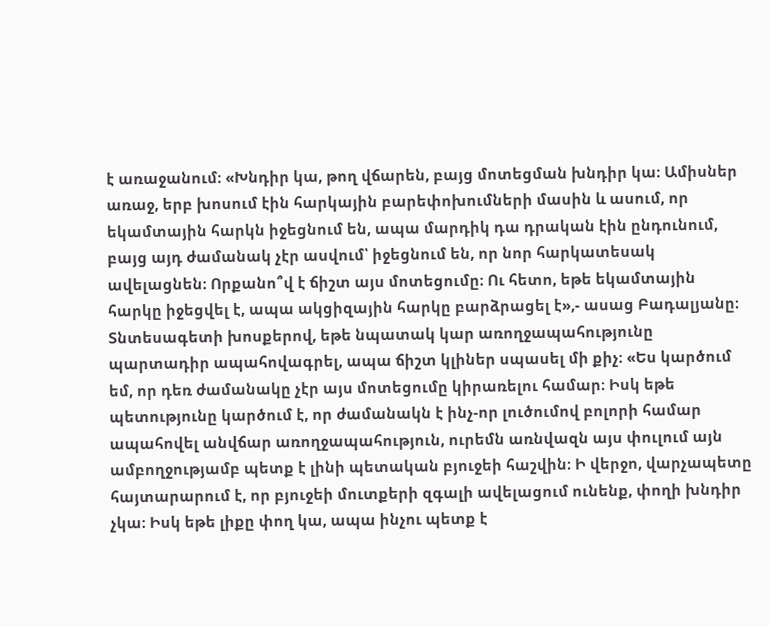է առաջանում։ «Խնդիր կա, թող վճարեն, բայց մոտեցման խնդիր կա։ Ամիսներ առաջ, երբ խոսում էին հարկային բարեփոխումների մասին և ասում, որ եկամտային հարկն իջեցնում են, ապա մարդիկ դա դրական էին ընդունում, բայց այդ ժամանակ չէր ասվում՝ իջեցնում են, որ նոր հարկատեսակ ավելացնեն։ Որքանո՞վ է ճիշտ այս մոտեցումը։ Ու հետո, եթե եկամտային հարկը իջեցվել է, ապա ակցիզային հարկը բարձրացել է»,- ասաց Բադալյանը։
Տնտեսագետի խոսքերով, եթե նպատակ կար առողջապահությունը պարտադիր ապահովագրել, ապա ճիշտ կլիներ սպասել մի քիչ։ «Ես կարծում եմ, որ դեռ ժամանակը չէր այս մոտեցումը կիրառելու համար։ Իսկ եթե պետությունը կարծում է, որ ժամանակն է ինչ-որ լուծումով բոլորի համար ապահովել անվճար առողջապահություն, ուրեմն առնվազն այս փուլում այն ամբողջությամբ պետք է լինի պետական բյուջեի հաշվին։ Ի վերջո, վարչապետը հայտարարում է, որ բյուջեի մուտքերի զգալի ավելացում ունենք, փողի խնդիր չկա։ Իսկ եթե լիքը փող կա, ապա ինչու պետք է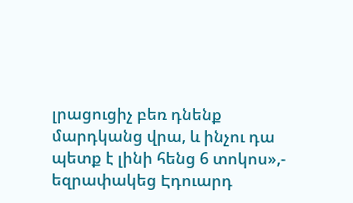լրացուցիչ բեռ դնենք մարդկանց վրա, և ինչու դա պետք է լինի հենց 6 տոկոս»,- եզրափակեց Էդուարդ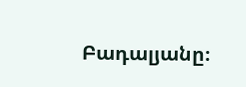Բադալյանը։